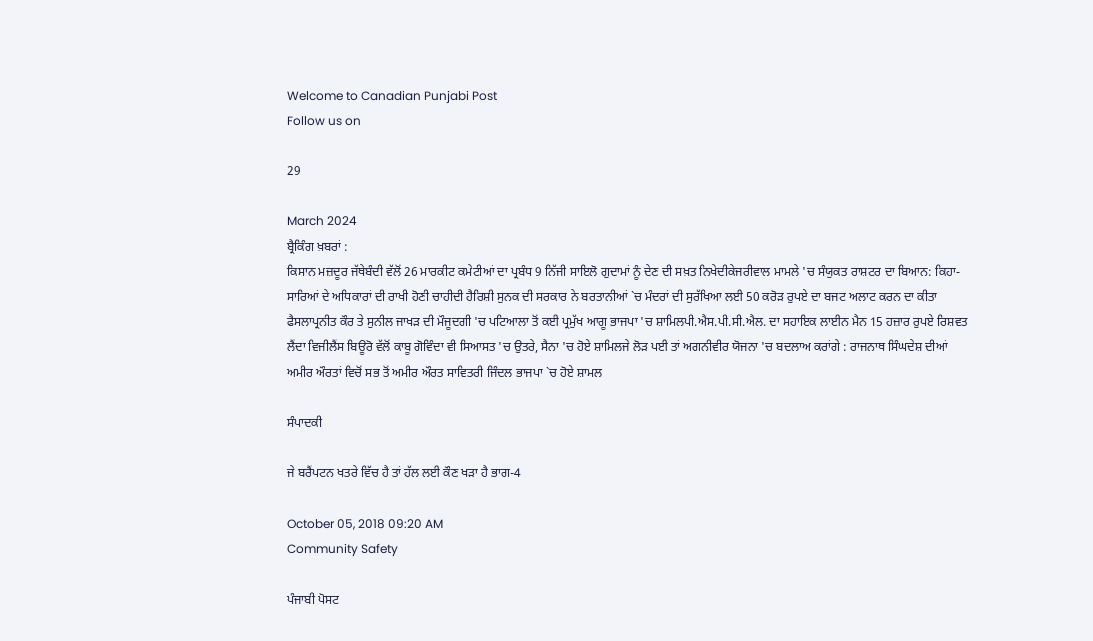Welcome to Canadian Punjabi Post
Follow us on

29

March 2024
ਬ੍ਰੈਕਿੰਗ ਖ਼ਬਰਾਂ :
ਕਿਸਾਨ ਮਜ਼ਦੂਰ ਜੱਥੇਬੰਦੀ ਵੱਲੋਂ 26 ਮਾਰਕੀਟ ਕਮੇਟੀਆਂ ਦਾ ਪ੍ਰਬੰਧ 9 ਨਿੱਜੀ ਸਾਇਲੋ ਗੁਦਾਮਾਂ ਨੂੰ ਦੇਣ ਦੀ ਸਖ਼ਤ ਨਿਖੇਦੀਕੇਜਰੀਵਾਲ ਮਾਮਲੇ 'ਚ ਸੰਯੁਕਤ ਰਾਸ਼ਟਰ ਦਾ ਬਿਆਨ: ਕਿਹਾ- ਸਾਰਿਆਂ ਦੇ ਅਧਿਕਾਰਾਂ ਦੀ ਰਾਖੀ ਹੋਣੀ ਚਾਹੀਦੀ ਹੈਰਿਸ਼ੀ ਸੁਨਕ ਦੀ ਸਰਕਾਰ ਨੇ ਬਰਤਾਨੀਆਂ `ਚ ਮੰਦਰਾਂ ਦੀ ਸੁਰੱਖਿਆ ਲਈ 50 ਕਰੋੜ ਰੁਪਏ ਦਾ ਬਜਟ ਅਲਾਟ ਕਰਨ ਦਾ ਕੀਤਾ ਫੈਸਲਾਪ੍ਰਨੀਤ ਕੌਰ ਤੇ ਸੁਨੀਲ ਜਾਖੜ ਦੀ ਮੌਜੂਦਗੀ 'ਚ ਪਟਿਆਲਾ ਤੋਂ ਕਈ ਪ੍ਰਮੁੱਖ ਆਗੂ ਭਾਜਪਾ 'ਚ ਸ਼ਾਮਿਲਪੀ.ਐਸ.ਪੀ.ਸੀ.ਐਲ. ਦਾ ਸਹਾਇਕ ਲਾਈਨ ਮੈਨ 15 ਹਜ਼ਾਰ ਰੁਪਏ ਰਿਸ਼ਵਤ ਲੈਂਦਾ ਵਿਜੀਲੈਂਸ ਬਿਊਰੋ ਵੱਲੋਂ ਕਾਬੂ ਗੋਵਿੰਦਾ ਵੀ ਸਿਆਸਤ 'ਚ ਉਤਰੇ, ਸੈਨਾ 'ਚ ਹੋਏ ਸ਼ਾਮਿਲਜੇ ਲੋੜ ਪਈ ਤਾਂ ਅਗਨੀਵੀਰ ਯੋਜਨਾ 'ਚ ਬਦਲਾਅ ਕਰਾਂਗੇ : ਰਾਜਨਾਥ ਸਿੰਘਦੇਸ਼ ਦੀਆਂ ਅਮੀਰ ਔਰਤਾਂ ਵਿਚੋਂ ਸਭ ਤੋਂ ਅਮੀਰ ਔਰਤ ਸਾਵਿਤਰੀ ਜਿੰਦਲ ਭਾਜਪਾ `ਚ ਹੋਏ ਸ਼ਾਮਲ

ਸੰਪਾਦਕੀ

ਜੇ ਬਰੈਂਪਟਨ ਖਤਰੇ ਵਿੱਚ ਹੈ ਤਾਂ ਹੱਲ ਲਈ ਕੌਣ ਖੜਾ ਹੈ ਭਾਗ-4

October 05, 2018 09:20 AM
Community Safety

ਪੰਜਾਬੀ ਪੋਸਟ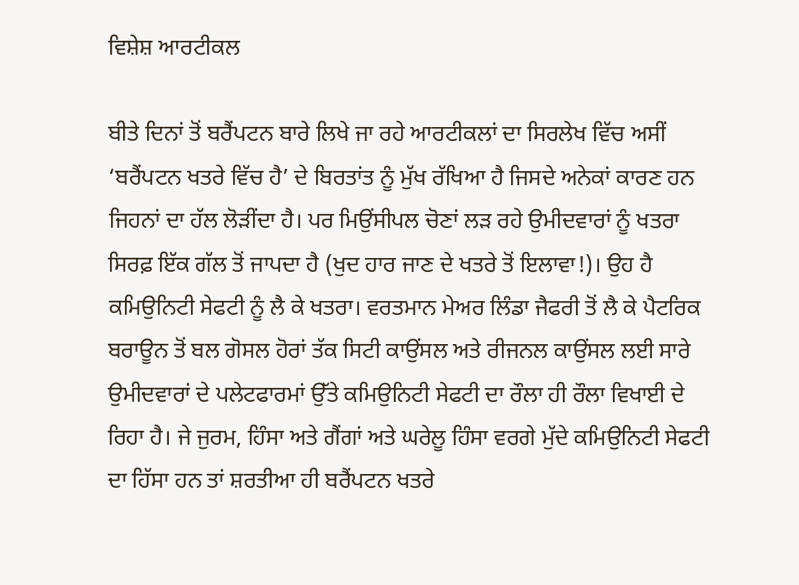ਵਿਸ਼ੇਸ਼ ਆਰਟੀਕਲ

ਬੀਤੇ ਦਿਨਾਂ ਤੋਂ ਬਰੈਂਪਟਨ ਬਾਰੇ ਲਿਖੇ ਜਾ ਰਹੇ ਆਰਟੀਕਲਾਂ ਦਾ ਸਿਰਲੇਖ ਵਿੱਚ ਅਸੀਂ ‘ਬਰੈਂਪਟਨ ਖਤਰੇ ਵਿੱਚ ਹੈ’ ਦੇ ਬਿਰਤਾਂਤ ਨੂੰ ਮੁੱਖ ਰੱਖਿਆ ਹੈ ਜਿਸਦੇ ਅਨੇਕਾਂ ਕਾਰਣ ਹਨ ਜਿਹਨਾਂ ਦਾ ਹੱਲ ਲੋੜੀਂਦਾ ਹੈ। ਪਰ ਮਿਉਂਸੀਪਲ ਚੋਣਾਂ ਲੜ ਰਹੇ ਉਮੀਦਵਾਰਾਂ ਨੂੰ ਖਤਰਾ ਸਿਰਫ਼ ਇੱਕ ਗੱਲ ਤੋਂ ਜਾਪਦਾ ਹੈ (ਖੁਦ ਹਾਰ ਜਾਣ ਦੇ ਖਤਰੇ ਤੋਂ ਇਲਾਵਾ!)। ਉਹ ਹੈ ਕਮਿਉਨਿਟੀ ਸੇਫਟੀ ਨੂੰ ਲੈ ਕੇ ਖਤਰਾ। ਵਰਤਮਾਨ ਮੇਅਰ ਲਿੰਡਾ ਜੈਫਰੀ ਤੋਂ ਲੈ ਕੇ ਪੈਟਰਿਕ ਬਰਾਊਨ ਤੋਂ ਬਲ ਗੋਸਲ ਹੋਰਾਂ ਤੱਕ ਸਿਟੀ ਕਾਉਂਸਲ ਅਤੇ ਰੀਜਨਲ ਕਾਉਂਸਲ ਲਈ ਸਾਰੇ ਉਮੀਦਵਾਰਾਂ ਦੇ ਪਲੇਟਫਾਰਮਾਂ ਉੱਤੇ ਕਮਿਉਨਿਟੀ ਸੇਫਟੀ ਦਾ ਰੌਲਾ ਹੀ ਰੌਲਾ ਵਿਖਾਈ ਦੇ ਰਿਹਾ ਹੈ। ਜੇ ਜੁਰਮ, ਹਿੰਸਾ ਅਤੇ ਗੈਂਗਾਂ ਅਤੇ ਘਰੇਲੂ ਹਿੰਸਾ ਵਰਗੇ ਮੁੱਦੇ ਕਮਿਉਨਿਟੀ ਸੇਫਟੀ ਦਾ ਹਿੱਸਾ ਹਨ ਤਾਂ ਸ਼ਰਤੀਆ ਹੀ ਬਰੈਂਪਟਨ ਖਤਰੇ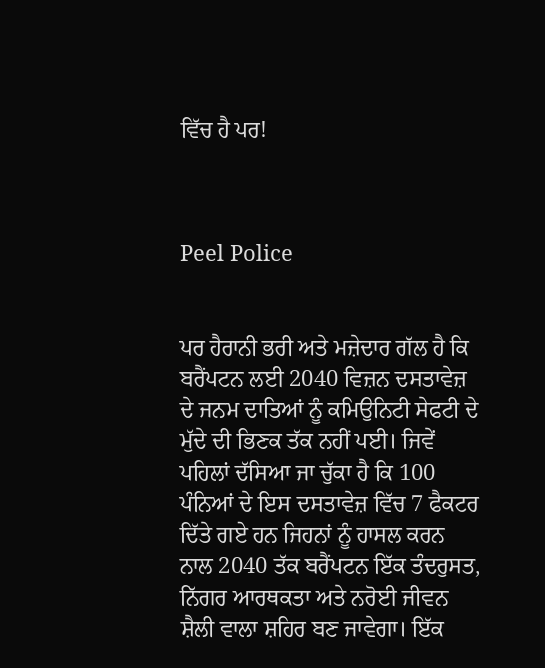ਵਿੱਚ ਹੈ ਪਰ!



Peel Police


ਪਰ ਹੈਰਾਨੀ ਭਰੀ ਅਤੇ ਮਜ਼ੇਦਾਰ ਗੱਲ ਹੈ ਕਿ ਬਰੈਂਪਟਨ ਲਈ 2040 ਵਿਜ਼ਨ ਦਸਤਾਵੇਜ਼ ਦੇ ਜਨਮ ਦਾਤਿਆਂ ਨੂੰ ਕਮਿਉਨਿਟੀ ਸੇਫਟੀ ਦੇ ਮੁੱਦੇ ਦੀ ਭਿਣਕ ਤੱਕ ਨਹੀਂ ਪਈ। ਜਿਵੇਂ ਪਹਿਲਾਂ ਦੱਸਿਆ ਜਾ ਚੁੱਕਾ ਹੈ ਕਿ 100 ਪੰਨਿਆਂ ਦੇ ਇਸ ਦਸਤਾਵੇਜ਼ ਵਿੱਚ 7 ਫੈਕਟਰ ਦਿੱਤੇ ਗਏ ਹਨ ਜਿਹਨਾਂ ਨੂੰ ਹਾਸਲ ਕਰਨ ਨਾਲ 2040 ਤੱਕ ਬਰੈਂਪਟਨ ਇੱਕ ਤੰਦਰੁਸਤ, ਨਿੱਗਰ ਆਰਥਕਤਾ ਅਤੇ ਨਰੋਈ ਜੀਵਨ ਸ਼ੈਲੀ ਵਾਲਾ ਸ਼ਹਿਰ ਬਣ ਜਾਵੇਗਾ। ਇੱਕ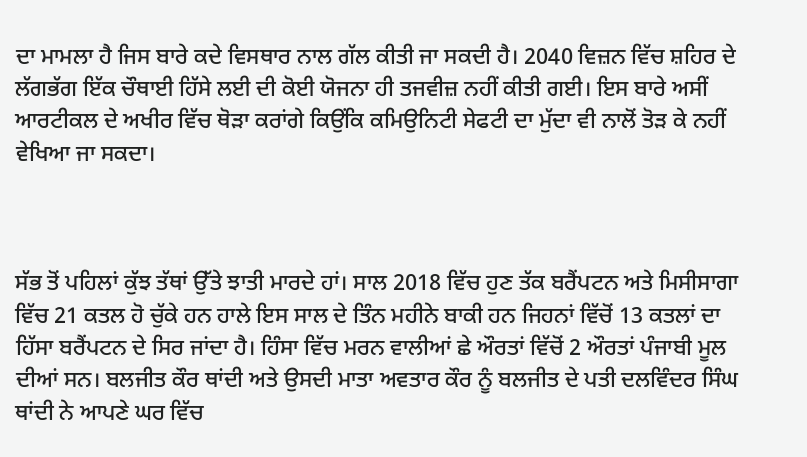ਦਾ ਮਾਮਲਾ ਹੈ ਜਿਸ ਬਾਰੇ ਕਦੇ ਵਿਸਥਾਰ ਨਾਲ ਗੱਲ ਕੀਤੀ ਜਾ ਸਕਦੀ ਹੈ। 2040 ਵਿਜ਼ਨ ਵਿੱਚ ਸ਼ਹਿਰ ਦੇ ਲੱਗਭੱਗ ਇੱਕ ਚੌਥਾਈ ਹਿੱਸੇ ਲਈ ਦੀ ਕੋਈ ਯੋਜਨਾ ਹੀ ਤਜਵੀਜ਼ ਨਹੀਂ ਕੀਤੀ ਗਈ। ਇਸ ਬਾਰੇ ਅਸੀਂ ਆਰਟੀਕਲ ਦੇ ਅਖੀਰ ਵਿੱਚ ਥੋੜਾ ਕਰਾਂਗੇ ਕਿਉਂਕਿ ਕਮਿਉਨਿਟੀ ਸੇਫਟੀ ਦਾ ਮੁੱਦਾ ਵੀ ਨਾਲੋਂ ਤੋੜ ਕੇ ਨਹੀਂ ਵੇਖਿਆ ਜਾ ਸਕਦਾ।



ਸੱਭ ਤੋਂ ਪਹਿਲਾਂ ਕੁੱਝ ਤੱਥਾਂ ਉੱਤੇ ਝਾਤੀ ਮਾਰਦੇ ਹਾਂ। ਸਾਲ 2018 ਵਿੱਚ ਹੁਣ ਤੱਕ ਬਰੈਂਪਟਨ ਅਤੇ ਮਿਸੀਸਾਗਾ ਵਿੱਚ 21 ਕਤਲ ਹੋ ਚੁੱਕੇ ਹਨ ਹਾਲੇ ਇਸ ਸਾਲ ਦੇ ਤਿੰਨ ਮਹੀਨੇ ਬਾਕੀ ਹਨ ਜਿਹਨਾਂ ਵਿੱਚੋਂ 13 ਕਤਲਾਂ ਦਾ ਹਿੱਸਾ ਬਰੈਂਪਟਨ ਦੇ ਸਿਰ ਜਾਂਦਾ ਹੈ। ਹਿੰਸਾ ਵਿੱਚ ਮਰਨ ਵਾਲੀਆਂ ਛੇ ਔਰਤਾਂ ਵਿੱਚੋਂ 2 ਔਰਤਾਂ ਪੰਜਾਬੀ ਮੂਲ ਦੀਆਂ ਸਨ। ਬਲਜੀਤ ਕੌਰ ਥਾਂਦੀ ਅਤੇ ਉਸਦੀ ਮਾਤਾ ਅਵਤਾਰ ਕੌਰ ਨੂੰ ਬਲਜੀਤ ਦੇ ਪਤੀ ਦਲਵਿੰਦਰ ਸਿੰਘ ਥਾਂਦੀ ਨੇ ਆਪਣੇ ਘਰ ਵਿੱਚ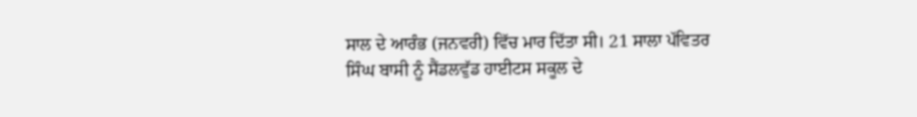ਸਾਲ ਦੇ ਆਰੰਭ (ਜਨਵਰੀ) ਵਿੱਚ ਮਾਰ ਦਿੱਤਾ ਸੀ। 21 ਸਾਲਾ ਪੱਵਿਤਰ ਸਿੰਘ ਬਾਸੀ ਨੂੰ ਸੈਂਡਲਵੁੱਡ ਹਾਈਟਸ ਸਕੂਲ ਦੇ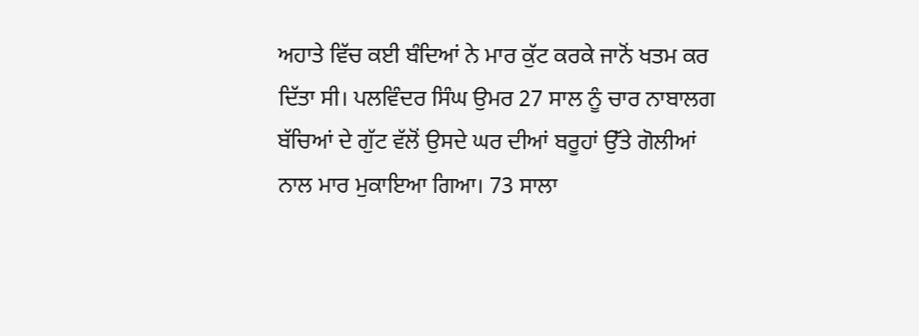ਅਹਾਤੇ ਵਿੱਚ ਕਈ ਬੰਦਿਆਂ ਨੇ ਮਾਰ ਕੁੱਟ ਕਰਕੇ ਜਾਨੋਂ ਖਤਮ ਕਰ ਦਿੱਤਾ ਸੀ। ਪਲਵਿੰਦਰ ਸਿੰਘ ਉਮਰ 27 ਸਾਲ ਨੂੰ ਚਾਰ ਨਾਬਾਲਗ ਬੱਚਿਆਂ ਦੇ ਗੁੱਟ ਵੱਲੋਂ ਉਸਦੇ ਘਰ ਦੀਆਂ ਬਰੂਹਾਂ ਉੱਤੇ ਗੋਲੀਆਂ ਨਾਲ ਮਾਰ ਮੁਕਾਇਆ ਗਿਆ। 73 ਸਾਲਾ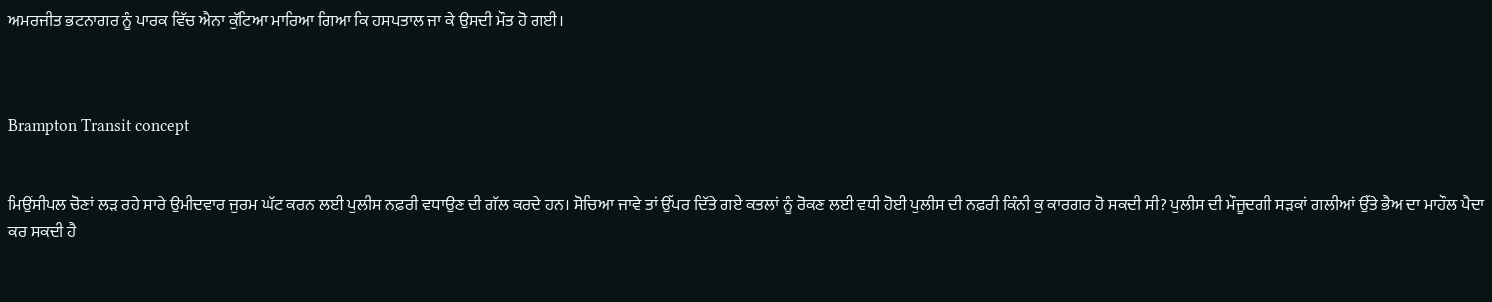ਅਮਰਜੀਤ ਭਟਨਾਗਰ ਨੂੰ ਪਾਰਕ ਵਿੱਚ ਐਨਾ ਕੁੱਟਿਆ ਮਾਰਿਆ ਗਿਆ ਕਿ ਹਸਪਤਾਲ ਜਾ ਕੇ ਉਸਦੀ ਮੌਤ ਹੋ ਗਈ।



Brampton Transit concept


ਮਿਉਂਸੀਪਲ ਚੋਣਾਂ ਲੜ ਰਹੇ ਸਾਰੇ ਉਮੀਦਵਾਰ ਜੁਰਮ ਘੱਟ ਕਰਨ ਲਈ ਪੁਲੀਸ ਨਫ਼ਰੀ ਵਧਾਉਣ ਦੀ ਗੱਲ ਕਰਦੇ ਹਨ। ਸੋਚਿਆ ਜਾਵੇ ਤਾਂ ਉੱਪਰ ਦਿੱਤੇ ਗਏ ਕਤਲਾਂ ਨੂੰ ਰੋਕਣ ਲਈ ਵਧੀ ਹੋਈ ਪੁਲੀਸ ਦੀ ਨਫ਼ਰੀ ਕਿੰਨੀ ਕੁ ਕਾਰਗਰ ਹੋ ਸਕਦੀ ਸੀ? ਪੁਲੀਸ ਦੀ ਮੌਜੂਦਗੀ ਸੜਕਾਂ ਗਲੀਆਂ ਉੱਤੇ ਭੈਅ ਦਾ ਮਾਹੌਲ ਪੈਦਾ ਕਰ ਸਕਦੀ ਹੈ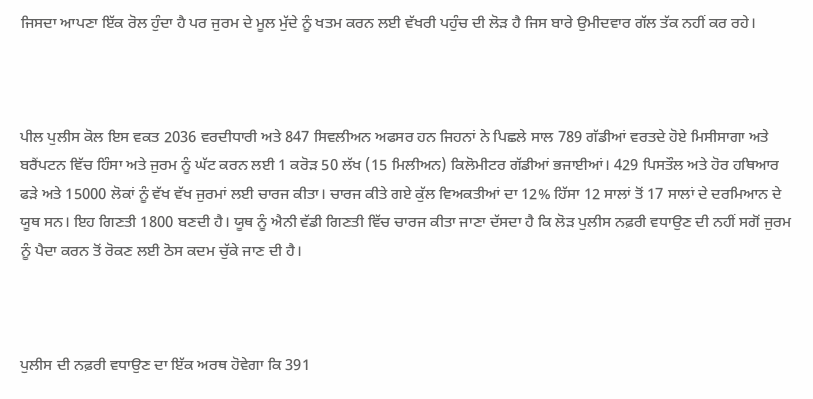ਜਿਸਦਾ ਆਪਣਾ ਇੱਕ ਰੋਲ ਹੁੰਦਾ ਹੈ ਪਰ ਜੁਰਮ ਦੇ ਮੂਲ ਮੁੱਦੇ ਨੂੰ ਖਤਮ ਕਰਨ ਲਈ ਵੱਖਰੀ ਪਹੁੰਚ ਦੀ ਲੋੜ ਹੈ ਜਿਸ ਬਾਰੇ ਉਮੀਦਵਾਰ ਗੱਲ ਤੱਕ ਨਹੀਂ ਕਰ ਰਹੇ।



ਪੀਲ ਪੁਲੀਸ ਕੋਲ ਇਸ ਵਕਤ 2036 ਵਰਦੀਧਾਰੀ ਅਤੇ 847 ਸਿਵਲੀਅਨ ਅਫਸਰ ਹਨ ਜਿਹਨਾਂ ਨੇ ਪਿਛਲੇ ਸਾਲ 789 ਗੱਡੀਆਂ ਵਰਤਦੇ ਹੋਏ ਮਿਸੀਸਾਗਾ ਅਤੇ ਬਰੈਂਪਟਨ ਵਿੱਚ ਹਿੰਸਾ ਅਤੇ ਜੁਰਮ ਨੂੰ ਘੱਟ ਕਰਨ ਲਈ 1 ਕਰੋੜ 50 ਲੱਖ (15 ਮਿਲੀਅਨ) ਕਿਲੋਮੀਟਰ ਗੱਡੀਆਂ ਭਜਾਈਆਂ। 429 ਪਿਸਤੌਲ ਅਤੇ ਹੋਰ ਹਥਿਆਰ ਫੜੇ ਅਤੇ 15000 ਲੋਕਾਂ ਨੂੰ ਵੱਖ ਵੱਖ ਜੁਰਮਾਂ ਲਈ ਚਾਰਜ ਕੀਤਾ। ਚਾਰਜ ਕੀਤੇ ਗਏ ਕੁੱਲ ਵਿਅਕਤੀਆਂ ਦਾ 12% ਹਿੱਸਾ 12 ਸਾਲਾਂ ਤੋਂ 17 ਸਾਲਾਂ ਦੇ ਦਰਮਿਆਨ ਦੇ ਯੂਥ ਸਨ। ਇਹ ਗਿਣਤੀ 1800 ਬਣਦੀ ਹੈ। ਯੂਥ ਨੂੰ ਐਨੀ ਵੱਡੀ ਗਿਣਤੀ ਵਿੱਚ ਚਾਰਜ ਕੀਤਾ ਜਾਣਾ ਦੱਸਦਾ ਹੈ ਕਿ ਲੋੜ ਪੁਲੀਸ ਨਫ਼ਰੀ ਵਧਾਉਣ ਦੀ ਨਹੀਂ ਸਗੋਂ ਜੁਰਮ ਨੂੰ ਪੈਦਾ ਕਰਨ ਤੋਂ ਰੋਕਣ ਲਈ ਠੋਸ ਕਦਮ ਚੁੱਕੇ ਜਾਣ ਦੀ ਹੈ।



ਪੁਲੀਸ ਦੀ ਨਫ਼ਰੀ ਵਧਾਉਣ ਦਾ ਇੱਕ ਅਰਥ ਹੋਵੇਗਾ ਕਿ 391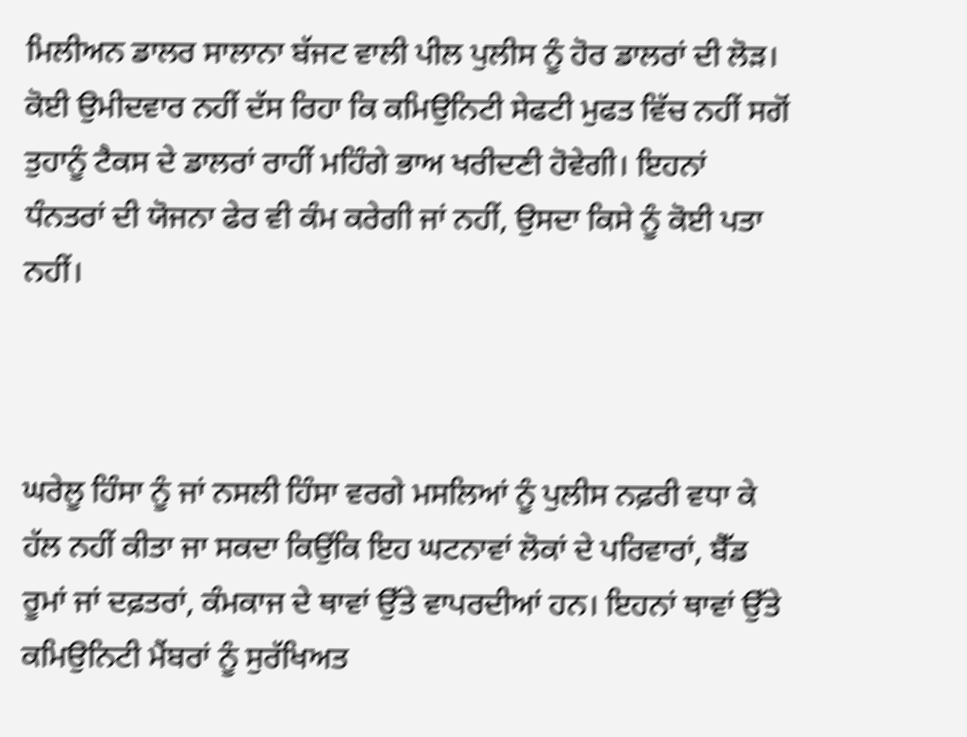ਮਿਲੀਅਨ ਡਾਲਰ ਸਾਲਾਨਾ ਬੱਜਟ ਵਾਲੀ ਪੀਲ ਪੁਲੀਸ ਨੂੰ ਹੋਰ ਡਾਲਰਾਂ ਦੀ ਲੋੜ। ਕੋਈ ਉਮੀਦਵਾਰ ਨਹੀਂ ਦੱਸ ਰਿਹਾ ਕਿ ਕਮਿਉਨਿਟੀ ਸੇਫਟੀ ਮੁਫਤ ਵਿੱਚ ਨਹੀਂ ਸਗੋਂ ਤੁਹਾਨੂੰ ਟੈਕਸ ਦੇ ਡਾਲਰਾਂ ਰਾਹੀਂ ਮਹਿੰਗੇ ਭਾਅ ਖਰੀਦਣੀ ਹੋਵੇਗੀ। ਇਹਨਾਂ ਧੰਨਤਰਾਂ ਦੀ ਯੋਜਨਾ ਫੇਰ ਵੀ ਕੰਮ ਕਰੇਗੀ ਜਾਂ ਨਹੀਂ, ਉਸਦਾ ਕਿਸੇ ਨੂੰ ਕੋਈ ਪਤਾ ਨਹੀਂ।



ਘਰੇਲੂ ਹਿੰਸਾ ਨੂੰ ਜਾਂ ਨਸਲੀ ਹਿੰਸਾ ਵਰਗੇ ਮਸਲਿਆਂ ਨੂੰ ਪੁਲੀਸ ਨਫ਼ਰੀ ਵਧਾ ਕੇ ਹੱਲ ਨਹੀਂ ਕੀਤਾ ਜਾ ਸਕਦਾ ਕਿਉਂਕਿ ਇਹ ਘਟਨਾਵਾਂ ਲੋਕਾਂ ਦੇ ਪਰਿਵਾਰਾਂ, ਬੈੱਡ ਰੂਮਾਂ ਜਾਂ ਦਫ਼ਤਰਾਂ, ਕੰਮਕਾਜ ਦੇ ਥਾਵਾਂ ਉੱਤੇ ਵਾਪਰਦੀਆਂ ਹਨ। ਇਹਨਾਂ ਥਾਵਾਂ ਉੱਤੇ ਕਮਿਉਨਿਟੀ ਮੈਂਬਰਾਂ ਨੂੰ ਸੁਰੱਖਿਅਤ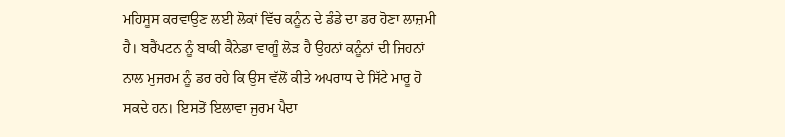ਮਹਿਸੂਸ ਕਰਵਾਉਣ ਲਈ ਲੋਕਾਂ ਵਿੱਚ ਕਨੂੰਨ ਦੇ ਡੰਡੇ ਦਾ ਡਰ ਹੋਣਾ ਲਾਜ਼ਮੀ ਹੈ। ਬਰੈਂਪਟਨ ਨੂੰ ਬਾਕੀ ਕੈਨੇਡਾ ਵਾਗੂੰ ਲੋੜ ਹੈ ਉਹਨਾਂ ਕਨੂੰਨਾਂ ਦੀ ਜਿਹਨਾਂ ਨਾਲ ਮੁਜਰਮ ਨੂੰ ਡਰ ਰਹੇ ਕਿ ਉਸ ਵੱਲੋਂ ਕੀਤੇ ਅਪਰਾਧ ਦੇ ਸਿੱਟੇ ਮਾਰੂ ਹੋ ਸਕਦੇ ਹਨ। ਇਸਤੋਂ ਇਲਾਵਾ ਜੁਰਮ ਪੈਦਾ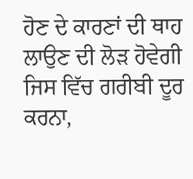ਹੋਣ ਦੇ ਕਾਰਣਾਂ ਦੀ ਥਾਹ ਲਾਉਣ ਦੀ ਲੋੜ ਹੋਵੇਗੀ ਜਿਸ ਵਿੱਚ ਗਰੀਬੀ ਦੂਰ ਕਰਨਾ,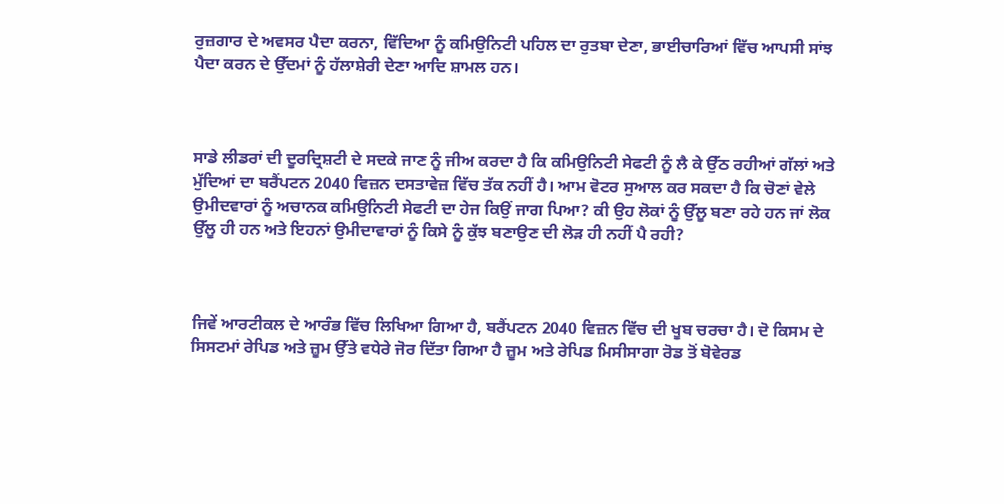ਰੁਜ਼ਗਾਰ ਦੇ ਅਵਸਰ ਪੈਦਾ ਕਰਨਾ, ਵਿੱਦਿਆ ਨੂੰ ਕਮਿਉਨਿਟੀ ਪਹਿਲ ਦਾ ਰੁਤਬਾ ਦੇਣਾ, ਭਾਈਚਾਰਿਆਂ ਵਿੱਚ ਆਪਸੀ ਸਾਂਝ ਪੈਦਾ ਕਰਨ ਦੇ ਉੱਦਮਾਂ ਨੂੰ ਹੱਲਾਸ਼ੇਰੀ ਦੇਣਾ ਆਦਿ ਸ਼ਾਮਲ ਹਨ।



ਸਾਡੇ ਲੀਡਰਾਂ ਦੀ ਦੂਰਦ੍ਰਿਸ਼ਟੀ ਦੇ ਸਦਕੇ ਜਾਣ ਨੂੰ ਜੀਅ ਕਰਦਾ ਹੈ ਕਿ ਕਮਿਉਨਿਟੀ ਸੇਫਟੀ ਨੂੰ ਲੈ ਕੇ ਉੱਠ ਰਹੀਆਂ ਗੱਲਾਂ ਅਤੇ ਮੁੱਦਿਆਂ ਦਾ ਬਰੈਂਪਟਨ 2040 ਵਿਜ਼ਨ ਦਸਤਾਵੇਜ਼ ਵਿੱਚ ਤੱਕ ਨਹੀਂ ਹੈ। ਆਮ ਵੋਟਰ ਸੁਆਲ ਕਰ ਸਕਦਾ ਹੈ ਕਿ ਚੋਣਾਂ ਵੇਲੇ ਉਮੀਦਵਾਰਾਂ ਨੂੰ ਅਚਾਨਕ ਕਮਿਉਨਿਟੀ ਸੇਫਟੀ ਦਾ ਹੇਜ ਕਿਉਂ ਜਾਗ ਪਿਆ? ਕੀ ਉਹ ਲੋਕਾਂ ਨੂੰ ਉੱਲੂ ਬਣਾ ਰਹੇ ਹਨ ਜਾਂ ਲੋਕ ਉੱਲੂ ਹੀ ਹਨ ਅਤੇ ਇਹਨਾਂ ਉਮੀਦਾਵਾਰਾਂ ਨੂੰ ਕਿਸੇ ਨੂੰ ਕੁੱਝ ਬਣਾਉਣ ਦੀ ਲੋੜ ਹੀ ਨਹੀਂ ਪੈ ਰਹੀ?



ਜਿਵੇਂ ਆਰਟੀਕਲ ਦੇ ਆਰੰਭ ਵਿੱਚ ਲਿਖਿਆ ਗਿਆ ਹੈ, ਬਰੈਂਪਟਨ 2040 ਵਿਜ਼ਨ ਵਿੱਚ ਦੀ ਖੂਬ ਚਰਚਾ ਹੈ। ਦੋ ਕਿਸਮ ਦੇ ਸਿਸਟਮਾਂ ਰੇਪਿਡ ਅਤੇ ਜ਼ੂਮ ਉੱਤੇ ਵਧੇਰੇ ਜੋਰ ਦਿੱਤਾ ਗਿਆ ਹੈ ਜ਼ੂਮ ਅਤੇ ਰੇਪਿਡ ਮਿਸੀਸਾਗਾ ਰੋਡ ਤੋਂ ਬੋਵੇਰਡ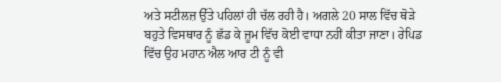ਅਤੇ ਸਟੀਲਜ਼ ਉੱਤੇ ਪਹਿਲਾਂ ਹੀ ਚੱਲ ਰਹੀ ਹੈ। ਅਗਲੇ 20 ਸਾਲ ਵਿੱਚ ਥੋੜੇ ਬਹੁਤੇ ਵਿਸਥਾਰ ਨੂੰ ਛੱਡ ਕੇ ਜ਼ੂਮ ਵਿੱਚ ਕੋਈ ਵਾਧਾ ਨਹੀਂ ਕੀਤਾ ਜਾਣਾ। ਰੇਪਿਡ ਵਿੱਚ ਉਹ ਮਹਾਨ ਐਲ ਆਰ ਟੀ ਨੂੰ ਵੀ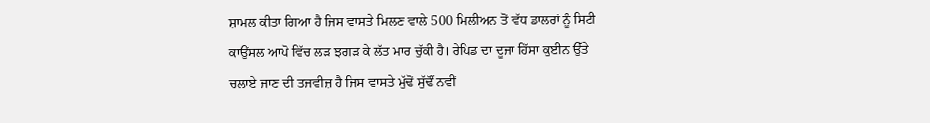ਸ਼ਾਮਲ ਕੀਤਾ ਗਿਆ ਹੈ ਜਿਸ ਵਾਸਤੇ ਮਿਲਣ ਵਾਲੇ 500 ਮਿਲੀਅਨ ਤੋਂ ਵੱਧ ਡਾਲਰਾਂ ਨੂੰ ਸਿਟੀ ਕਾਉਂਸਲ ਆਪੋ ਵਿੱਚ ਲੜ ਝਗੜ ਕੇ ਲੱਤ ਮਾਰ ਚੁੱਕੀ ਹੈ। ਰੇਪਿਡ ਦਾ ਦੂਜਾ ਹਿੱਸਾ ਕੁਈਨ ਉੱਤੇ ਚਲਾਏ ਜਾਣ ਦੀ ਤਜਵੀਜ਼ ਹੈ ਜਿਸ ਵਾਸਤੇ ਮੁੱਢੋਂ ਸੁੱਢੌਂ ਨਵੀਂ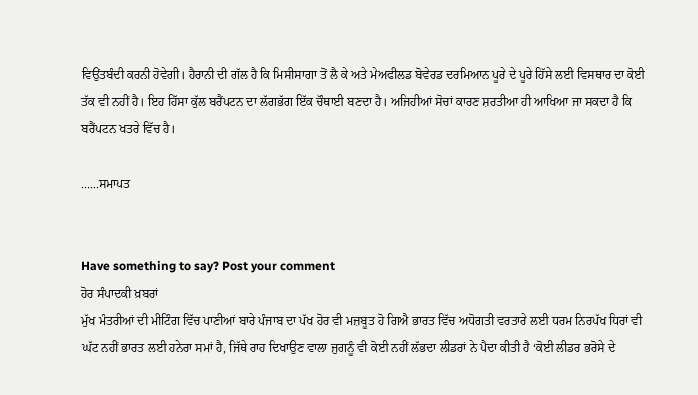ਵਿਉਂਤਬੰਦੀ ਕਰਨੀ ਹੋਵੇਗੀ। ਹੈਰਾਨੀ ਦੀ ਗੱਲ ਹੈ ਕਿ ਮਿਸੀਸਾਗਾ ਤੋਂ ਲੈ ਕੇ ਅਤੇ ਮੇਅਫੀਲਡ ਬੋਵੇਰਡ ਦਰਮਿਆਨ ਪੂਰੇ ਦੇ ਪੂਰੇ ਹਿੱਸੇ ਲਈ ਵਿਸਥਾਰ ਦਾ ਕੋਈ ਤੱਕ ਵੀ ਨਹੀਂ ਹੈ। ਇਹ ਹਿੱਸਾ ਕੁੱਲ ਬਰੈਂਪਟਨ ਦਾ ਲੱਗਭੱਗ ਇੱਕ ਚੌਥਾਈ ਬਣਦਾ ਹੈ। ਅਜਿਹੀਆਂ ਸੋਚਾਂ ਕਾਰਣ ਸ਼ਰਤੀਆ ਹੀ ਆਖਿਆ ਜਾ ਸਕਦਾ ਹੈ ਕਿ ਬਰੈਂਪਟਨ ਖਤਰੇ ਵਿੱਚ ਹੈ।

......ਸਮਾਪਤ


Have something to say? Post your comment
ਹੋਰ ਸੰਪਾਦਕੀ ਖ਼ਬਰਾਂ
ਮੁੱਖ ਮੰਤਰੀਆਂ ਦੀ ਮੀਟਿੰਗ ਵਿੱਚ ਪਾਣੀਆਂ ਬਾਰੇ ਪੰਜਾਬ ਦਾ ਪੱਖ ਹੋਰ ਵੀ ਮਜ਼ਬੂਤ ਹੋ ਗਿਐ ਭਾਰਤ ਵਿੱਚ ਅਧੋਗਤੀ ਵਰਤਾਰੇ ਲਈ ਧਰਮ ਨਿਰਪੱਖ ਧਿਰਾਂ ਵੀ ਘੱਟ ਨਹੀਂ ਭਾਰਤ ਲਈ ਹਨੇਰਾ ਸਮਾਂ ਹੈ, ਜਿੱਥੇ ਰਾਹ ਦਿਖਾਉਣ ਵਾਲਾ ਜੁਗਨੂੰ ਵੀ ਕੋਈ ਨਹੀਂ ਲੱਭਦਾ ਲੀਡਰਾਂ ਨੇ ਪੈਦਾ ਕੀਤੀ ਹੈ ‘ਕੋਈ ਲੀਡਰ ਭਰੋਸੇ ਦੇ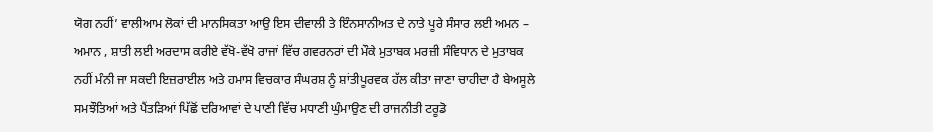ਯੋਗ ਨਹੀਂ’ ਵਾਲੀਆਮ ਲੋਕਾਂ ਦੀ ਮਾਨਸਿਕਤਾ ਆਉ ਇਸ ਦੀਵਾਲੀ ਤੇ ਇੰਨਸਾਨੀਅਤ ਦੇ ਨਾਤੇ ਪੂਰੇ ਸੰਸਾਰ ਲਈ ਅਮਨ – ਅਮਾਨ , ਸ਼ਾਤੀ ਲਈ ਅਰਦਾਸ ਕਰੀਏ ਵੱਖੋ-ਵੱਖੋ ਰਾਜਾਂ ਵਿੱਚ ਗਵਰਨਰਾਂ ਦੀ ਮੌਕੇ ਮੁਤਾਬਕ ਮਰਜ਼ੀ ਸੰਵਿਧਾਨ ਦੇ ਮੁਤਾਬਕ ਨਹੀਂ ਮੰਨੀ ਜਾ ਸਕਦੀ ਇਜ਼ਰਾਈਲ ਅਤੇ ਹਮਾਸ ਵਿਚਕਾਰ ਸੰਘਰਸ਼ ਨੂੰ ਸ਼ਾਂਤੀਪੂਰਵਕ ਹੱਲ ਕੀਤਾ ਜਾਣਾ ਚਾਹੀਦਾ ਹੈ ਬੇਅਸੂਲੇ ਸਮਝੌਤਿਆਂ ਅਤੇ ਪੈਂਤੜਿਆਂ ਪਿੱਛੋਂ ਦਰਿਆਵਾਂ ਦੇ ਪਾਣੀ ਵਿੱਚ ਮਧਾਣੀ ਘੁੰਮਾਉਣ ਦੀ ਰਾਜਨੀਤੀ ਟਰੂਡੋ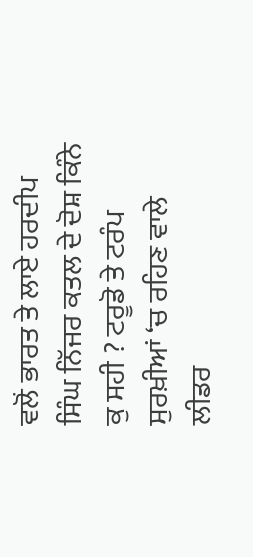ਵਲੋਂ ਭਾਰਤ ਤੇ ਲਾਏ ਹਰਦੀਪ ਸਿੰਘ ਨਿੱਜਰ ਕਤਲ ਦੇ ਦੋਸ਼ ਕਿੰਨੇ ਕੁ ਸਹੀ ? ਟਰੂਡੋ ਤੇ ਟਰੰਪ ਸੁਰਖ਼ੀਆਂ ‘ਚ ਰਹਿਣ ਵਾਲੇ ਲੀਡਰ